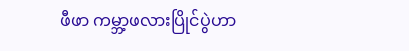ဖီဖာ ကမ္ဘာ့ဖလားပြိုင်ပွဲဟာ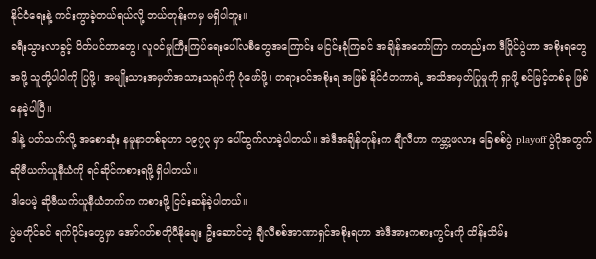နိုင်ငံရေးနဲ့ ကင်းကွာခဲ့တယ်ရယ်လို့ ဘယ်တုန်းကမှ မရှိပါဘူး။
ခရီးသွားလာခွင့် ပိတ်ပင်တာတွေ၊ လူဝင်မှုကြီးကြပ်ရေးပေါ်လစီတွေအကြောင်း မငြင်းခုံကြခင် အချိန်အတော်ကြာ ကတည်းက ဒီပြိုင်ပွဲဟာ အစိုးရတွေအဖို့ သူတို့ပါဝါကို ပြဖို့၊ အမျိုးသားအမှတ်အသားသရုပ်ကို ပုံဖော်ဖို့၊ တရားဝင်အစိုးရ အဖြစ် နိုင်ငံတကာရဲ့ အသိအမှတ်ပြုမှုကို ရှာဖို့ စင်မြင့်တစ်ခု ဖြစ်နေခဲ့ပါပြီ။
ဒါနဲ့ ပတ်သက်လို့ အစောဆုံး နမူနာတစ်ခုဟာ ၁၉၇၃ မှာ ပေါ်ထွက်လာခဲ့ပါတယ်။ အဲဒီအချိန်တုန်းက ချီလီဟာ ကမ္ဘာ့ဖလား ခြေစစ်ပွဲ playoff ပွဲပိုအတွက် ဆိုဗီယက်ယူနီယံကို ရင်ဆိုင်ကစားရဖို့ ရှိပါတယ်။
ဒါပေမဲ့ ဆိုဗီယက်ယူနီယံဘက်က ကစားဖို့ ငြင်းဆန်ခဲ့ပါတယ်။
ပွဲမတိုင်ခင် ရက်ပိုင်းတွေမှာ အော်ဂတ်စတိုပီနိုချေး ဦးဆောင်တဲ့ ချီလီစစ်အာဏာရှင်အစိုးရဟာ အဲဒီအားကစားကွင်းကို ထိန်းသိမ်း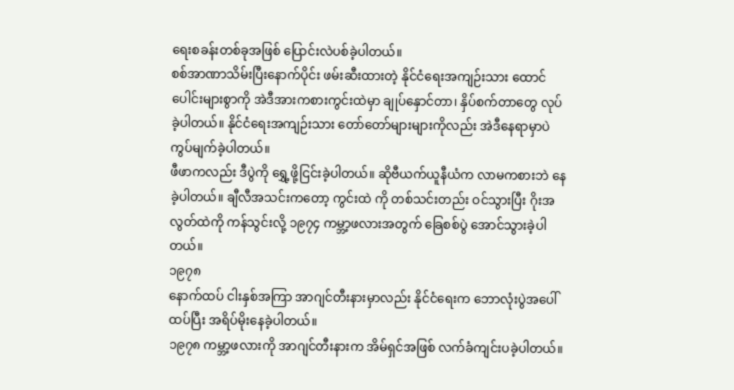ရေးစခန်းတစ်ခုအဖြစ် ပြောင်းလဲပစ်ခဲ့ပါတယ်။
စစ်အာဏာသိမ်းပြီးနောက်ပိုင်း ဖမ်းဆီးထားတဲ့ နိုင်ငံရေးအကျဉ်းသား ထောင်ပေါင်းများစွာကို အဲဒီအားကစားကွင်းထဲမှာ ချုပ်နှောင်တာ၊ နှိပ်စက်တာတွေ လုပ်ခဲ့ပါတယ်။ နိုင်ငံရေးအကျဉ်းသား တော်တော်များများကိုလည်း အဲဒီနေရာမှာပဲ ကွပ်မျက်ခဲ့ပါတယ်။
ဖီဖာကလည်း ဒီပွဲကို ရွှေ့ဖို့ငြင်းခဲ့ပါတယ်။ ဆိုဗီယက်ယူနီယံက လာမကစားဘဲ နေခဲ့ပါတယ်။ ချီလီအသင်းကတော့ ကွင်းထဲ ကို တစ်သင်းတည်း ဝင်သွားပြီး ဂိုးအလွတ်ထဲကို ကန်သွင်းလို့ ၁၉၇၄ ကမ္ဘာ့ဖလားအတွက် ခြေစစ်ပွဲ အောင်သွားခဲ့ပါတယ်။
၁၉၇၈
နောက်ထပ် ငါးနှစ်အကြာ အာဂျင်တီးနားမှာလည်း နိုင်ငံရေးက ဘောလုံးပွဲအပေါ် ထပ်ပြီး အရိပ်မိုးနေခဲ့ပါတယ်။
၁၉၇၈ ကမ္ဘာ့ဖလားကို အာဂျင်တီးနားက အိမ်ရှင်အဖြစ် လက်ခံကျင်းပခဲ့ပါတယ်။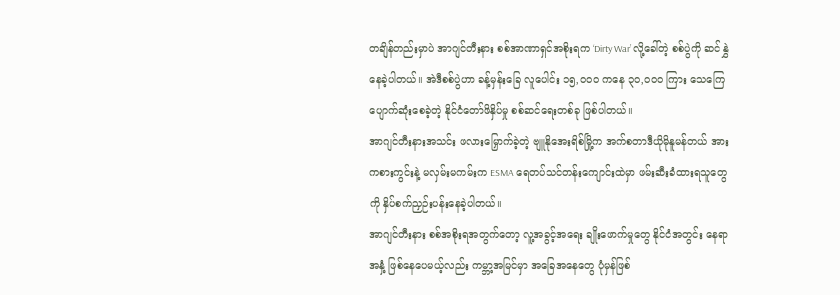တချိန်တည်းမှာပဲ အာဂျင်တီးနား စစ်အာဏာရှင်အစိုးရက ‘Dirty War’ လို့ခေါ်တဲ့ စစ်ပွဲကို ဆင်နွှဲနေခဲ့ပါတယ်။ အဲဒီစစ်ပွဲဟာ ခန့်မှန်းခြေ လူပေါင်း ၁၅,၀၀၀ ကနေ ၃၀,၀၀၀ ကြား သေကြေပျောက်ဆုံးစေခဲ့တဲ့ နိုင်ငံတော်ဖိနှိပ်မှု စစ်ဆင်ရေးတစ်ခု ဖြစ်ပါတယ်။
အာဂျင်တီးနားအသင်း ဖလားမြှောက်ခဲ့တဲ့ ဗျူနိုအေးရိစ်မြို့က အက်စတာဒီယိုမိုနူမန်တယ် အားကစားကွင်းနဲ့ မလှမ်းမကမ်းက ESMA ရေတပ်သင်တန်းကျောင်းထဲမှာ ဖမ်းဆီးခံထားရသူတွေကို နှိပ်စက်ညှဉ်းပန်းနေခဲ့ပါတယ်။
အာဂျင်တီးနား စစ်အစိုးရအတွက်တော့ လူ့အခွင့်အရေး ချိုးဖောက်မှုတွေ နိုင်ငံအတွင်း နေရာအနှံ့ ဖြစ်နေပေမယ့်လည်း ကမ္ဘာ့အမြင်မှာ အခြေအနေတွေ ပုံမှန်ဖြစ်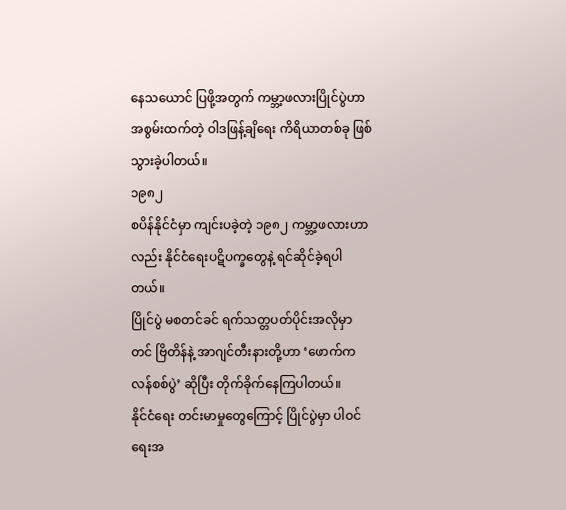နေသယောင် ပြဖို့အတွက် ကမ္ဘာ့ဖလားပြိုင်ပွဲဟာ အစွမ်းထက်တဲ့ ဝါဒဖြန့်ချိရေး ကိရိယာတစ်ခု ဖြစ်သွားခဲ့ပါတယ်။
၁၉၈၂
စပိန်နိုင်ငံမှာ ကျင်းပခဲ့တဲ့ ၁၉၈၂ ကမ္ဘာ့ဖလားဟာလည်း နိုင်ငံရေးပဋိပက္ခတွေနဲ့ ရင်ဆိုင်ခဲ့ရပါတယ်။
ပြိုင်ပွဲ မစတင်ခင် ရက်သတ္တပတ်ပိုင်းအလိုမှာတင် ဗြိတိန်နဲ့ အာဂျင်တီးနားတို့ဟာ ‘ဖောက်ကလန်စစ်ပွဲ’ ဆိုပြီး တိုက်ခိုက်နေကြပါတယ်။
နိုင်ငံရေး တင်းမာမှုတွေကြောင့် ပြိုင်ပွဲမှာ ပါဝင်ရေးအ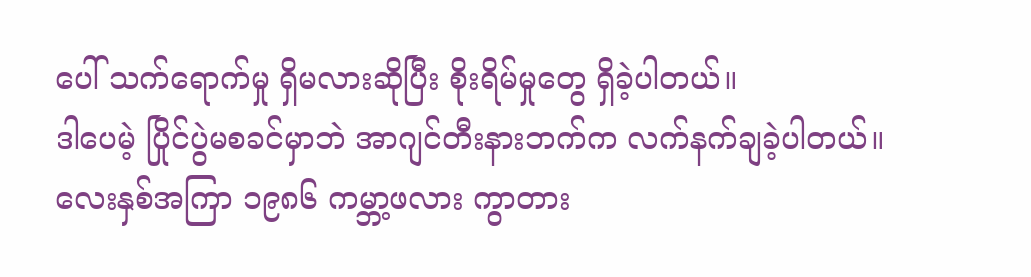ပေါ် သက်ရောက်မှု ရှိမလားဆိုပြီး စိုးရိမ်မှုတွေ ရှိခဲ့ပါတယ်။
ဒါပေမဲ့ ပြိုင်ပွဲမစခင်မှာဘဲ အာဂျင်တီးနားဘက်က လက်နက်ချခဲ့ပါတယ်။
လေးနှစ်အကြာ ၁၉၈၆ ကမ္ဘာ့ဖလား ကွာတား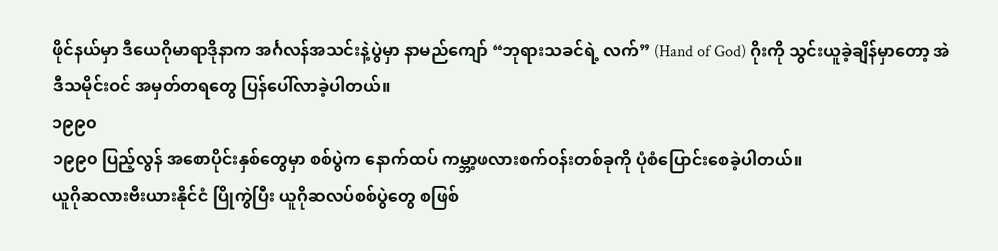ဖိုင်နယ်မှာ ဒီယေဂိုမာရာဒိုနာက အင်္ဂလန်အသင်းနဲ့ပွဲမှာ နာမည်ကျော် “ဘုရားသခင်ရဲ့ လက်” (Hand of God) ဂိုးကို သွင်းယူခဲ့ချိန်မှာတော့ အဲဒီသမိုင်းဝင် အမှတ်တရတွေ ပြန်ပေါ်လာခဲ့ပါတယ်။
၁၉၉၀
၁၉၉၀ ပြည့်လွန် အစောပိုင်းနှစ်တွေမှာ စစ်ပွဲက နောက်ထပ် ကမ္ဘာ့ဖလားစက်ဝန်းတစ်ခုကို ပုံစံပြောင်းစေခဲ့ပါတယ်။
ယူဂိုဆလားဗီးယားနိုင်ငံ ပြိုကွဲပြီး ယူဂိုဆလပ်စစ်ပွဲတွေ စဖြစ်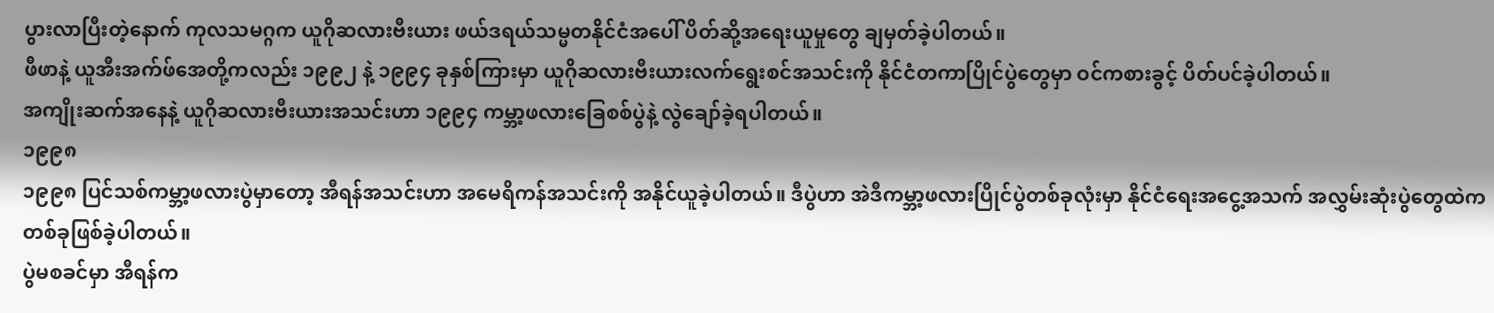ပွားလာပြီးတဲ့နောက် ကုလသမဂ္ဂက ယူဂိုဆလားဗီးယား ဖယ်ဒရယ်သမ္မတနိုင်ငံအပေါ် ပိတ်ဆို့အရေးယူမှုတွေ ချမှတ်ခဲ့ပါတယ်။
ဖီဖာနဲ့ ယူအီးအက်ဖ်အေတို့ကလည်း ၁၉၉၂ နဲ့ ၁၉၉၄ ခုနှစ်ကြားမှာ ယူဂိုဆလားဗီးယားလက်ရွေးစင်အသင်းကို နိုင်ငံတကာပြိုင်ပွဲတွေမှာ ဝင်ကစားခွင့် ပိတ်ပင်ခဲ့ပါတယ်။
အကျိုးဆက်အနေနဲ့ ယူဂိုဆလားဗီးယားအသင်းဟာ ၁၉၉၄ ကမ္ဘာ့ဖလားခြေစစ်ပွဲနဲ့ လွဲချော်ခဲ့ရပါတယ်။
၁၉၉၈
၁၉၉၈ ပြင်သစ်ကမ္ဘာ့ဖလားပွဲမှာတော့ အီရန်အသင်းဟာ အမေရိကန်အသင်းကို အနိုင်ယူခဲ့ပါတယ်။ ဒီပွဲဟာ အဲဒီကမ္ဘာ့ဖလားပြိုင်ပွဲတစ်ခုလုံးမှာ နိုင်ငံရေးအငွေ့အသက် အလွှမ်းဆုံးပွဲတွေထဲက တစ်ခုဖြစ်ခဲ့ပါတယ်။
ပွဲမစခင်မှာ အီရန်က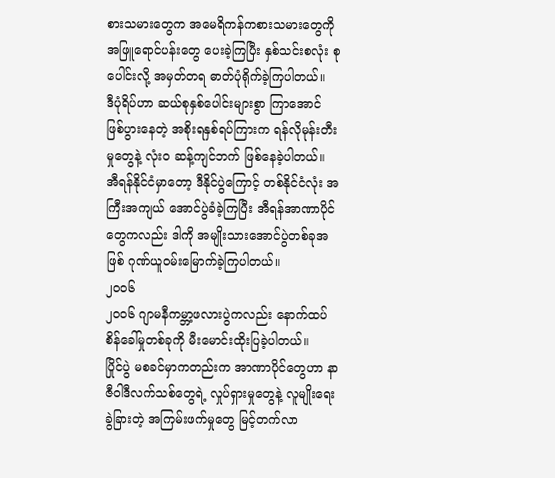စားသမားတွေက အမေရိကန်ကစားသမားတွေကို အဖြူရောင်ပန်းတွေ ပေးခဲ့ကြပြီး နှစ်သင်းစလုံး စုပေါင်းလို့ အမှတ်တရ ဓာတ်ပုံရိုက်ခဲ့ကြပါတယ်။
ဒီပုံရိပ်ဟာ ဆယ်စုနှစ်ပေါင်းများစွာ ကြာအောင် ဖြစ်ပွားနေတဲ့ အစိုးရနှစ်ရပ်ကြားက ရန်လိုမုန်းတီးမှုတွေနဲ့ လုံးဝ ဆန့်ကျင်ဘက် ဖြစ်နေခဲ့ပါတယ်။
အီရန်နိုင်ငံမှာတော့ ဒီနိုင်ပွဲကြောင့် တစ်နိုင်ငံလုံး အကြီးအကျယ် အောင်ပွဲခံခဲ့ကြပြီး အီရန်အာဏာပိုင်တွေကလည်း ဒါကို အမျိုးသားအောင်ပွဲတစ်ခုအဖြစ် ဂုဏ်ယူဝမ်းမြောက်ခဲ့ကြပါတယ်။
၂၀၀၆
၂၀၀၆ ဂျာမနီကမ္ဘာ့ဖလားပွဲကလည်း နောက်ထပ်စိန်ခေါ်မှုတစ်ခုကို မီးမောင်းထိုးပြခဲ့ပါတယ်။
ပြိုင်ပွဲ မစခင်မှာကတည်းက အာဏာပိုင်တွေဟာ နာဇီဝါဒီလက်သစ်တွေရဲ့ လှုပ်ရှားမှုတွေနဲ့ လူမျိုးရေးခွဲခြားတဲ့ အကြမ်းဖက်မှုတွေ မြင့်တက်လာ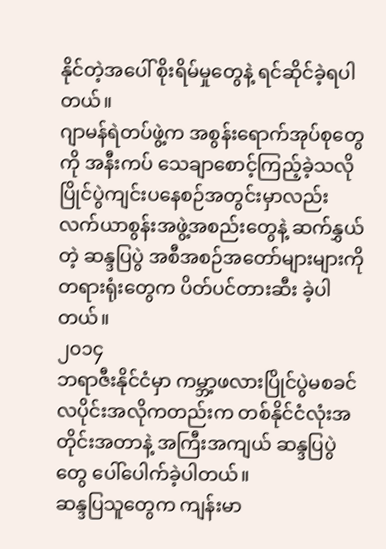နိုင်တဲ့အပေါ် စိုးရိမ်မှုတွေနဲ့ ရင်ဆိုင်ခဲ့ရပါတယ်။
ဂျာမန်ရဲတပ်ဖွဲ့က အစွန်းရောက်အုပ်စုတွေကို အနီးကပ် သေချာစောင့်ကြည့်ခဲ့သလို ပြိုင်ပွဲကျင်းပနေစဉ်အတွင်းမှာလည်း လက်ယာစွန်းအဖွဲ့အစည်းတွေနဲ့ ဆက်နွှယ်တဲ့ ဆန္ဒပြပွဲ အစီအစဉ်အတော်များများကို တရားရုံးတွေက ပိတ်ပင်တားဆီး ခဲ့ပါတယ်။
၂၀၁၄
ဘရာဇီးနိုင်ငံမှာ ကမ္ဘာ့ဖလားပြိုင်ပွဲမစခင် လပိုင်းအလိုကတည်းက တစ်နိုင်ငံလုံးအတိုင်းအတာနဲ့ အကြီးအကျယ် ဆန္ဒပြပွဲတွေ ပေါ်ပေါက်ခဲ့ပါတယ်။
ဆန္ဒပြသူတွေက ကျန်းမာ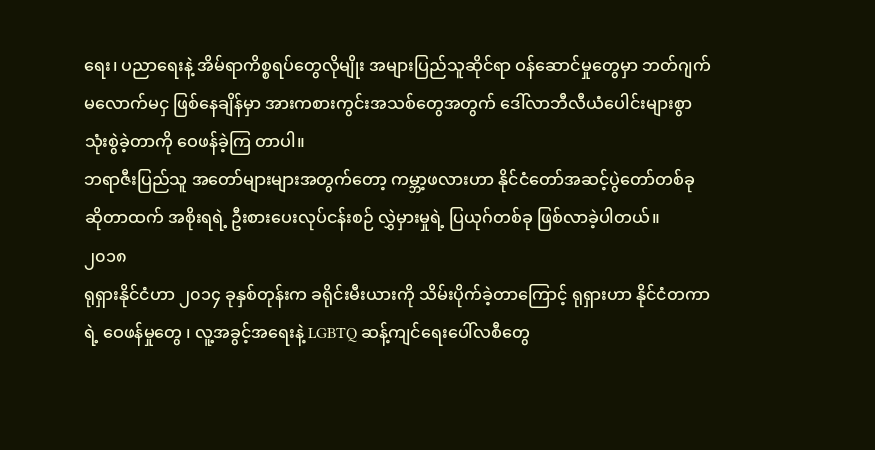ရေး၊ ပညာရေးနဲ့ အိမ်ရာကိစ္စရပ်တွေလိုမျိုး အများပြည်သူဆိုင်ရာ ဝန်ဆောင်မှုတွေမှာ ဘတ်ဂျက် မလောက်မငှ ဖြစ်နေချိန်မှာ အားကစားကွင်းအသစ်တွေအတွက် ဒေါ်လာဘီလီယံပေါင်းများစွာ သုံးစွဲခဲ့တာကို ဝေဖန်ခဲ့ကြ တာပါ။
ဘရာဇီးပြည်သူ အတော်များများအတွက်တော့ ကမ္ဘာ့ဖလားဟာ နိုင်ငံတော်အဆင့်ပွဲတော်တစ်ခုဆိုတာထက် အစိုးရရဲ့ ဦးစားပေးလုပ်ငန်းစဉ် လွှဲမှားမှုရဲ့ ပြယုဂ်တစ်ခု ဖြစ်လာခဲ့ပါတယ်။
၂၀၁၈
ရုရှားနိုင်ငံဟာ ၂၀၁၄ ခုနှစ်တုန်းက ခရိုင်းမီးယားကို သိမ်းပိုက်ခဲ့တာကြောင့် ရုရှားဟာ နိုင်ငံတကာရဲ့ ဝေဖန်မှုတွေ ၊ လူ့အခွင့်အရေးနဲ့ LGBTQ ဆန့်ကျင်ရေးပေါ်လစီတွေ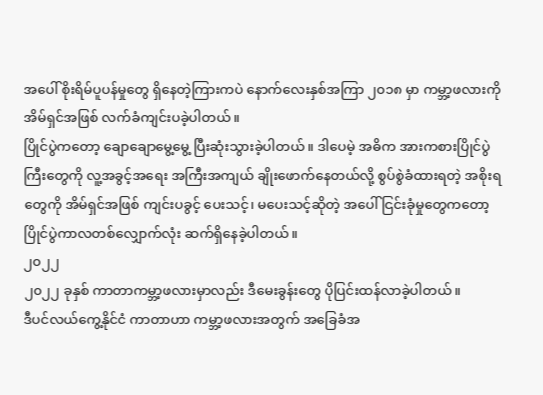အပေါ် စိုးရိမ်ပူပန်မှုတွေ ရှိနေတဲ့ကြားကပဲ နောက်လေးနှစ်အကြာ ၂၀၁၈ မှာ ကမ္ဘာ့ဖလားကို အိမ်ရှင်အဖြစ် လက်ခံကျင်းပခဲ့ပါတယ်။
ပြိုင်ပွဲကတော့ ချောချောမွေ့မွေ့ ပြီးဆုံးသွားခဲ့ပါတယ်။ ဒါပေမဲ့ အဓိက အားကစားပြိုင်ပွဲကြီးတွေကို လူ့အခွင့်အရေး အကြီးအကျယ် ချိုးဖောက်နေတယ်လို့ စွပ်စွဲခံထားရတဲ့ အစိုးရတွေကို အိမ်ရှင်အဖြစ် ကျင်းပခွင့် ပေးသင့်၊ မပေးသင့်ဆိုတဲ့ အပေါ် ငြင်းခုံမှုတွေကတော့ ပြိုင်ပွဲကာလတစ်လျှောက်လုံး ဆက်ရှိနေခဲ့ပါတယ်။
၂၀၂၂
၂၀၂၂ ခုနှစ် ကာတာကမ္ဘာ့ဖလားမှာလည်း ဒီမေးခွန်းတွေ ပိုပြင်းထန်လာခဲ့ပါတယ်။
ဒီပင်လယ်ကွေ့နိုင်ငံ ကာတာဟာ ကမ္ဘာ့ဖလားအတွက် အခြေခံအ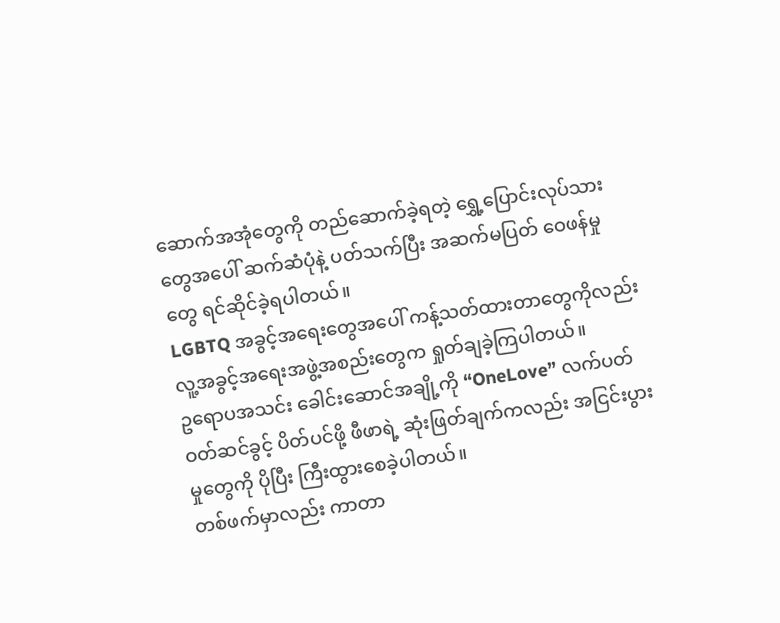ဆောက်အအုံတွေကို တည်ဆောက်ခဲ့ရတဲ့ ရွှေ့ပြောင်းလုပ်သားတွေအပေါ် ဆက်ဆံပုံနဲ့ ပတ်သက်ပြီး အဆက်မပြတ် ဝေဖန်မှုတွေ ရင်ဆိုင်ခဲ့ရပါတယ်။
LGBTQ အခွင့်အရေးတွေအပေါ် ကန့်သတ်ထားတာတွေကိုလည်း လူ့အခွင့်အရေးအဖွဲ့အစည်းတွေက ရှုတ်ချခဲ့ကြပါတယ်။
ဥရောပအသင်း ခေါင်းဆောင်အချို့ကို “OneLove” လက်ပတ်ဝတ်ဆင်ခွင့် ပိတ်ပင်ဖို့ ဖီဖာရဲ့ ဆုံးဖြတ်ချက်ကလည်း အငြင်းပွားမှုတွေကို ပိုပြီး ကြီးထွားစေခဲ့ပါတယ်။
တစ်ဖက်မှာလည်း ကာတာ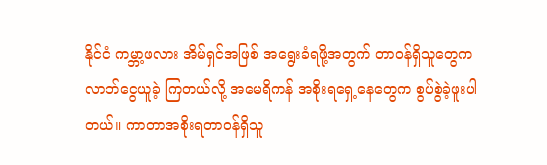နိုင်ငံ ကမ္ဘာ့ဖလား အိမ်ရှင်အဖြစ် အရွေးခံရဖို့အတွက် တာဝန်ရှိသူတွေက လာဘ်ငွေယူခဲ့ ကြတယ်လို့ အမေရိကန် အစိုးရရှေ့နေတွေက စွပ်စွဲခဲ့ဖူးပါတယ်။ ကာတာအစိုးရတာဝန်ရှိသူ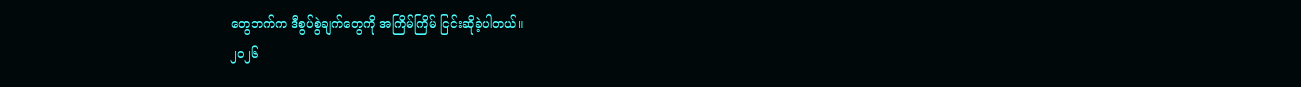တွေဘက်က ဒီစွပ်စွဲချက်တွေကို အကြိမ်ကြိမ် ငြင်းဆိုခဲ့ပါတယ်။
၂၀၂၆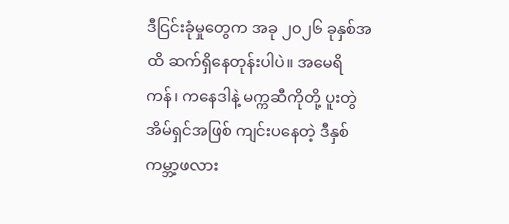ဒီငြင်းခုံမှုတွေက အခု ၂၀၂၆ ခုနှစ်အထိ ဆက်ရှိနေတုန်းပါပဲ။ အမေရိကန်၊ ကနေဒါနဲ့ မက္ကဆီကိုတို့ ပူးတွဲအိမ်ရှင်အဖြစ် ကျင်းပနေတဲ့ ဒီနှစ်ကမ္ဘာ့ဖလား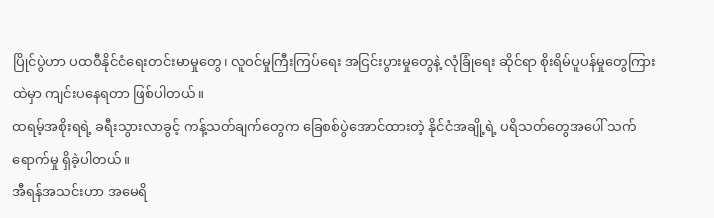ပြိုင်ပွဲဟာ ပထဝီနိုင်ငံရေးတင်းမာမှုတွေ၊ လူဝင်မှုကြီးကြပ်ရေး အငြင်းပွားမှုတွေနဲ့ လုံခြုံရေး ဆိုင်ရာ စိုးရိမ်ပူပန်မှုတွေကြားထဲမှာ ကျင်းပနေရတာ ဖြစ်ပါတယ်။
ထရမ့်အစိုးရရဲ့ ခရီးသွားလာခွင့် ကန့်သတ်ချက်တွေက ခြေစစ်ပွဲအောင်ထားတဲ့ နိုင်ငံအချို့ရဲ့ ပရိသတ်တွေအပေါ် သက်ရောက်မှု ရှိခဲ့ပါတယ်။
အီရန်အသင်းဟာ အမေရိ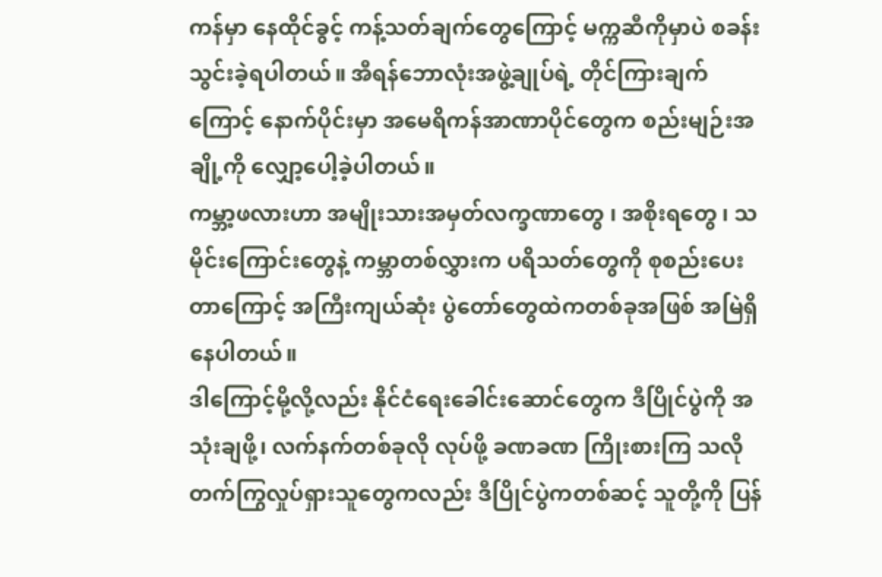ကန်မှာ နေထိုင်ခွင့် ကန့်သတ်ချက်တွေကြောင့် မက္ကဆီကိုမှာပဲ စခန်းသွင်းခဲ့ရပါတယ်။ အီရန်ဘောလုံးအဖွဲ့ချုပ်ရဲ့ တိုင်ကြားချက်ကြောင့် နောက်ပိုင်းမှာ အမေရိကန်အာဏာပိုင်တွေက စည်းမျဉ်းအချို့ကို လျှော့ပေါ့ခဲ့ပါတယ်။
ကမ္ဘာ့ဖလားဟာ အမျိုးသားအမှတ်လက္ခဏာတွေ ၊ အစိုးရတွေ ၊ သမိုင်းကြောင်းတွေနဲ့ ကမ္ဘာတစ်လွှားက ပရိသတ်တွေကို စုစည်းပေးတာကြောင့် အကြီးကျယ်ဆုံး ပွဲတော်တွေထဲကတစ်ခုအဖြစ် အမြဲရှိနေပါတယ်။
ဒါကြောင့်မို့လို့လည်း နိုင်ငံရေးခေါင်းဆောင်တွေက ဒီပြိုင်ပွဲကို အသုံးချဖို့၊ လက်နက်တစ်ခုလို လုပ်ဖို့ ခဏခဏ ကြိုးစားကြ သလို တက်ကြွလှုပ်ရှားသူတွေကလည်း ဒီပြိုင်ပွဲကတစ်ဆင့် သူတို့ကို ပြန်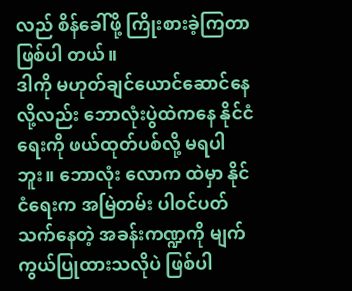လည် စိန်ခေါ်ဖို့ ကြိုးစားခဲ့ကြတာ ဖြစ်ပါ တယ်။
ဒါကို မဟုတ်ချင်ယောင်ဆောင်နေလို့လည်း ဘောလုံးပွဲထဲကနေ နိုင်ငံရေးကို ဖယ်ထုတ်ပစ်လို့ မရပါဘူး။ ဘောလုံး လောက ထဲမှာ နိုင်ငံရေးက အမြဲတမ်း ပါဝင်ပတ်သက်နေတဲ့ အခန်းကဏ္ဍကို မျက်ကွယ်ပြုထားသလိုပဲ ဖြစ်ပါ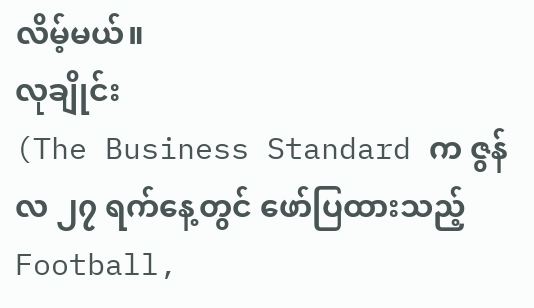လိမ့်မယ်။
လုချိုင်း
(The Business Standard က ဇွန်လ ၂၇ ရက်နေ့တွင် ဖော်ပြထားသည့် Football,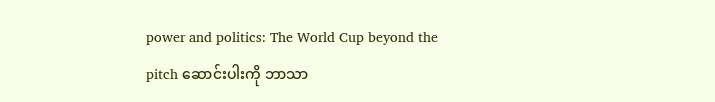power and politics: The World Cup beyond the pitch ဆောင်းပါးကို ဘာသာ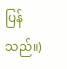ပြန်သည်။)